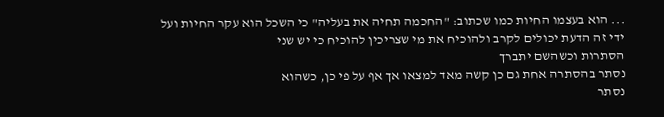... הוא בעצמו החיות כמו שכתוב: "החכמה תחיה את בעליה" כי השכל הוא עקר החיות ועל ידי זה הדעת יכולים לקרב ולהוכיח את מי שצריכין להוכיח כי יש שני
הסתרות וכשהשם יתברך
נסתר בהסתרה אחת גם כן קשה מאד למצאו אך אף על פי כן, כשהוא
נסתר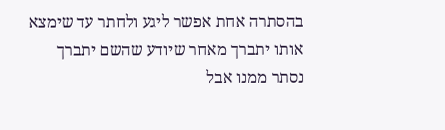בהסתרה אחת אפשר ליגע ולחתר עד שימצא אותו יתברך מאחר שיודע שהשם יתברך
נסתר ממנו אבל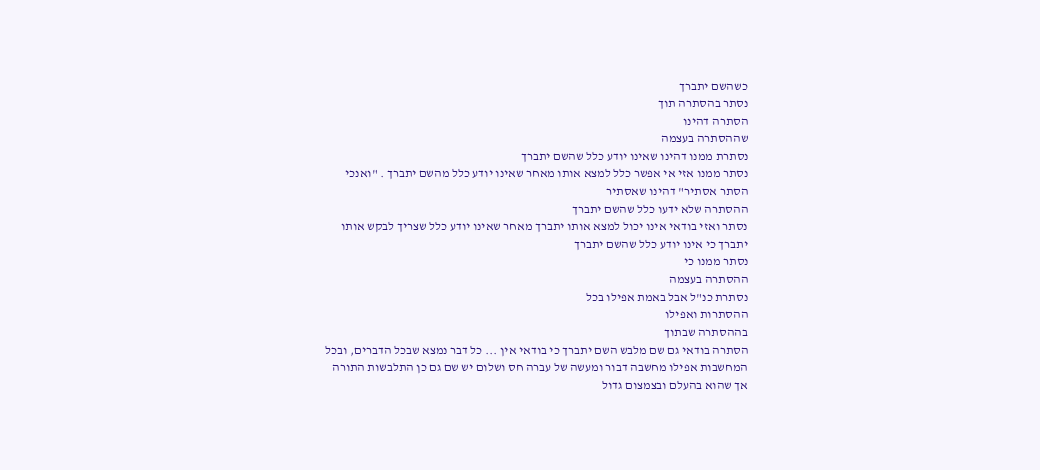כשהשם יתברך
נסתר בהסתרה תוך
הסתרה דהינו
שההסתרה בעצמה
נסתרת ממנו דהינו שאינו יודע כלל שהשם יתברך
נסתר ממנו אזי אי אפשר כלל למצא אותו מאחר שאינו יודע כלל מהשם יתברך . "ואנכי
הסתר אסתיר" דהינו שאסתיר
ההסתרה שלא ידעו כלל שהשם יתברך
נסתר ואזי בודאי אינו יכול למצא אותו יתברך מאחר שאינו יודע כלל שצריך לבקש אותו יתברך כי אינו יודע כלל שהשם יתברך
נסתר ממנו כי
ההסתרה בעצמה
נסתרת כנ"ל אבל באמת אפילו בכל
ההסתרות ואפילו
בההסתרה שבתוך
הסתרה בודאי גם שם מלבש השם יתברך כי בודאי אין ... כל דבר נמצא שבכל הדברים, ובכל המחשבות אפילו מחשבה דבור ומעשה של עברה חס ושלום יש שם גם כן התלבשות התורה אך שהוא בהעלם ובצמצום גדול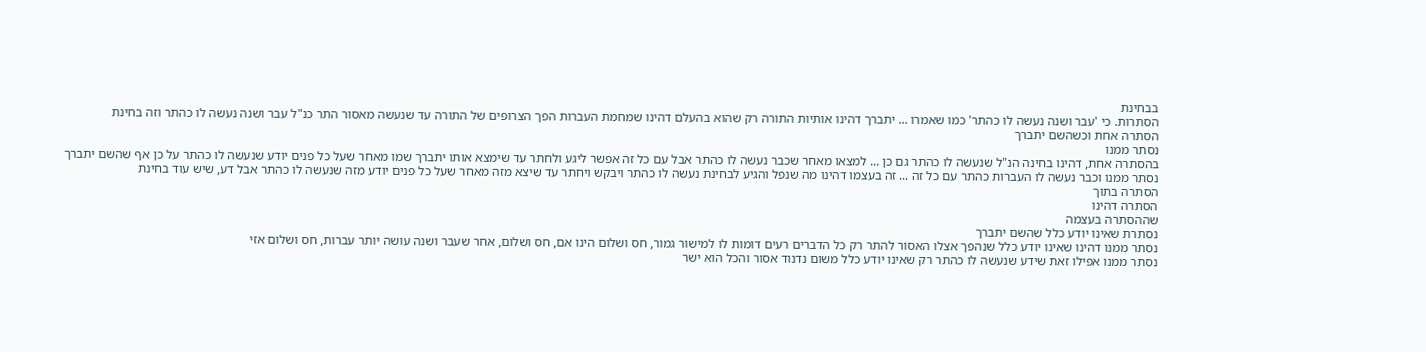בבחינת
הסתרות. כי 'עבר ושנה נעשה לו כהתר' כמו שאמרו ... יתברך דהינו אותיות התורה רק שהוא בהעלם דהינו שמחמת העברות הפך הצרופים של התורה עד שנעשה מאסור התר כנ"ל עבר ושנה נעשה לו כהתר וזה בחינת
הסתרה אחת וכשהשם יתברך
נסתר ממנו
בהסתרה אחת, דהינו בחינה הנ"ל שנעשה לו כהתר גם כן ... למצאו מאחר שכבר נעשה לו כהתר אבל עם כל זה אפשר ליגע ולחתר עד שימצא אותו יתברך שמו מאחר שעל כל פנים יודע שנעשה לו כהתר על כן אף שהשם יתברך
נסתר ממנו וכבר נעשה לו העברות כהתר עם כל זה ... זה בעצמו דהינו מה שנפל והגיע לבחינת נעשה לו כהתר ויבקש ויחתר עד שיצא מזה מאחר שעל כל פנים יודע מזה שנעשה לו כהתר אבל דע, שיש עוד בחינת
הסתרה בתוך
הסתרה דהינו
שההסתרה בעצמה
נסתרת שאינו יודע כלל שהשם יתברך
נסתר ממנו דהינו שאינו יודע כלל שנהפך אצלו האסור להתר רק כל הדברים רעים דומות לו למישור גמור, חס ושלום הינו אם, חס ושלום, אחר שעבר ושנה עושה יותר עברות, חס ושלום אזי
נסתר ממנו אפילו זאת שידע שנעשה לו כהתר רק שאינו יודע כלל משום נדנוד אסור והכל הוא ישר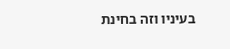בעיניו וזה בחינת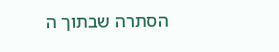הסתרה שבתוך ה